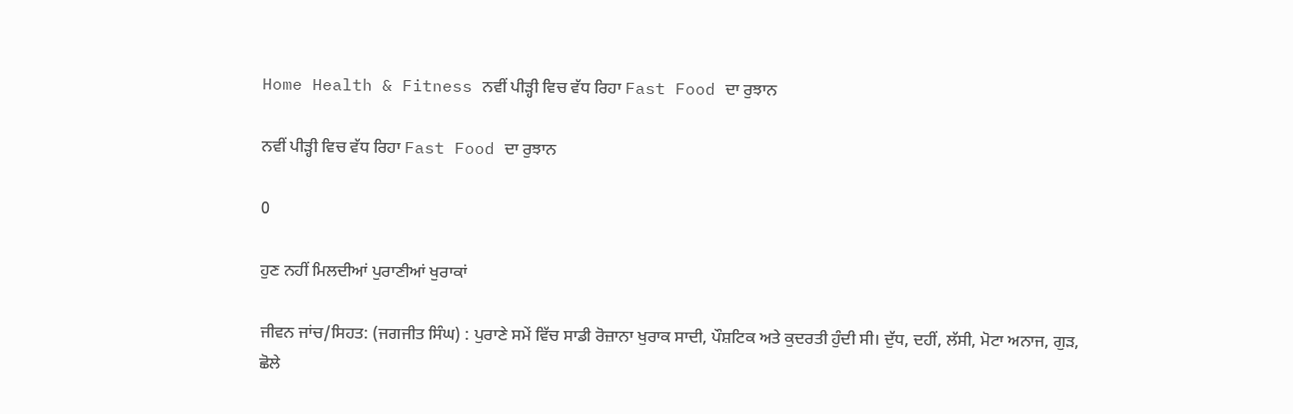Home Health & Fitness ਨਵੀਂ ਪੀੜ੍ਹੀ ਵਿਚ ਵੱਧ ਰਿਹਾ Fast Food ਦਾ ਰੁਝਾਨ

ਨਵੀਂ ਪੀੜ੍ਹੀ ਵਿਚ ਵੱਧ ਰਿਹਾ Fast Food ਦਾ ਰੁਝਾਨ

0

ਹੁਣ ਨਹੀਂ ਮਿਲਦੀਆਂ ਪੁਰਾਣੀਆਂ ਖੁਰਾਕਾਂ

ਜੀਵਨ ਜਾਂਚ/ਸਿਹਤ: (ਜਗਜੀਤ ਸਿੰਘ) : ਪੁਰਾਣੇ ਸਮੇਂ ਵਿੱਚ ਸਾਡੀ ਰੋਜ਼ਾਨਾ ਖੁਰਾਕ ਸਾਦੀ, ਪੌਸ਼ਟਿਕ ਅਤੇ ਕੁਦਰਤੀ ਹੁੰਦੀ ਸੀ। ਦੁੱਧ, ਦਹੀਂ, ਲੱਸੀ, ਮੋਟਾ ਅਨਾਜ, ਗੁੜ, ਛੋਲੇ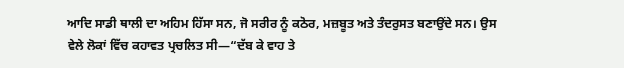ਆਦਿ ਸਾਡੀ ਥਾਲੀ ਦਾ ਅਹਿਮ ਹਿੱਸਾ ਸਨ, ਜੋ ਸਰੀਰ ਨੂੰ ਕਠੋਰ, ਮਜ਼ਬੂਤ ਅਤੇ ਤੰਦਰੁਸਤ ਬਣਾਉਂਦੇ ਸਨ। ਉਸ ਵੇਲੇ ਲੋਕਾਂ ਵਿੱਚ ਕਹਾਵਤ ਪ੍ਰਚਲਿਤ ਸੀ—“ਦੱਬ ਕੇ ਵਾਹ ਤੇ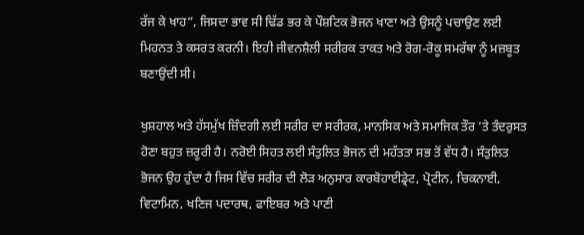ਰੱਜ ਕੇ ਖਾਹ”, ਜਿਸਦਾ ਭਾਵ ਸੀ ਢਿੱਡ ਭਰ ਕੇ ਪੌਸ਼ਟਿਕ ਭੋਜਨ ਖਾਣਾ ਅਤੇ ਉਸਨੂੰ ਪਚਾਉਣ ਲਈ ਮਿਹਨਤ ਤੇ ਕਸਰਤ ਕਰਨੀ। ਇਹੀ ਜੀਵਨਸ਼ੈਲੀ ਸਰੀਰਕ ਤਾਕਤ ਅਤੇ ਰੋਗ-ਰੋਕੂ ਸਮਰੱਥਾ ਨੂੰ ਮਜ਼ਬੂਤ ਬਣਾਉਂਦੀ ਸੀ।

ਖੁਸ਼ਹਾਲ ਅਤੇ ਹੱਸਮੁੱਖ ਜ਼ਿੰਦਗੀ ਲਈ ਸਰੀਰ ਦਾ ਸਰੀਰਕ, ਮਾਨਸਿਕ ਅਤੇ ਸਮਾਜਿਕ ਤੌਰ ’ਤੇ ਤੰਦਰੁਸਤ ਹੋਣਾ ਬਹੁਤ ਜ਼ਰੂਰੀ ਹੈ। ਨਰੋਈ ਸਿਹਤ ਲਈ ਸੰਤੁਲਿਤ ਭੋਜਨ ਦੀ ਮਹੱਤਤਾ ਸਭ ਤੋਂ ਵੱਧ ਹੈ। ਸੰਤੁਲਿਤ ਭੋਜਨ ਉਹ ਹੁੰਦਾ ਹੈ ਜਿਸ ਵਿੱਚ ਸਰੀਰ ਦੀ ਲੋੜ ਅਨੁਸਾਰ ਕਾਰਬੋਹਾਈਡ੍ਰੇਟ, ਪ੍ਰੋਟੀਨ, ਚਿਕਨਾਈ, ਵਿਟਾਮਿਨ, ਖਣਿਜ ਪਦਾਰਥ, ਫਾਇਬਰ ਅਤੇ ਪਾਣੀ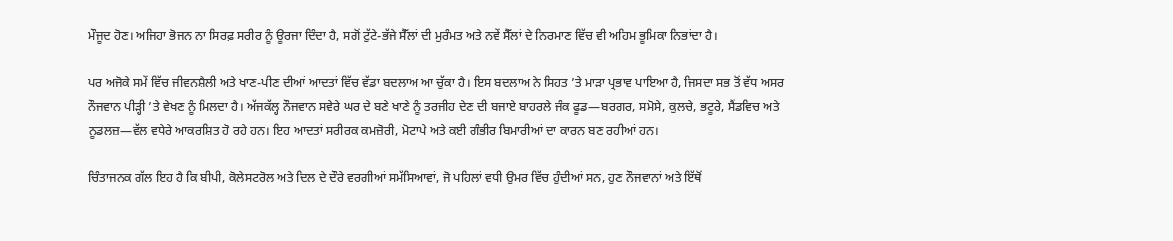ਮੌਜੂਦ ਹੋਣ। ਅਜਿਹਾ ਭੋਜਨ ਨਾ ਸਿਰਫ਼ ਸਰੀਰ ਨੂੰ ਊਰਜਾ ਦਿੰਦਾ ਹੈ, ਸਗੋਂ ਟੁੱਟੇ-ਭੱਜੇ ਸੈੱਲਾਂ ਦੀ ਮੁਰੰਮਤ ਅਤੇ ਨਵੇਂ ਸੈੱਲਾਂ ਦੇ ਨਿਰਮਾਣ ਵਿੱਚ ਵੀ ਅਹਿਮ ਭੂਮਿਕਾ ਨਿਭਾਂਦਾ ਹੈ।

ਪਰ ਅਜੋਕੇ ਸਮੇਂ ਵਿੱਚ ਜੀਵਨਸ਼ੈਲੀ ਅਤੇ ਖਾਣ-ਪੀਣ ਦੀਆਂ ਆਦਤਾਂ ਵਿੱਚ ਵੱਡਾ ਬਦਲਾਅ ਆ ਚੁੱਕਾ ਹੈ। ਇਸ ਬਦਲਾਅ ਨੇ ਸਿਹਤ ’ਤੇ ਮਾੜਾ ਪ੍ਰਭਾਵ ਪਾਇਆ ਹੈ, ਜਿਸਦਾ ਸਭ ਤੋਂ ਵੱਧ ਅਸਰ ਨੌਜਵਾਨ ਪੀੜ੍ਹੀ ’ਤੇ ਵੇਖਣ ਨੂੰ ਮਿਲਦਾ ਹੈ। ਅੱਜਕੱਲ੍ਹ ਨੌਜਵਾਨ ਸਵੇਰੇ ਘਰ ਦੇ ਬਣੇ ਖਾਣੇ ਨੂੰ ਤਰਜੀਹ ਦੇਣ ਦੀ ਬਜਾਏ ਬਾਹਰਲੇ ਜੰਕ ਫੂਡ—ਬਰਗਰ, ਸਮੋਸੇ, ਕੁਲਚੇ, ਭਟੂਰੇ, ਸੈਂਡਵਿਚ ਅਤੇ ਨੂਡਲਜ਼—ਵੱਲ ਵਧੇਰੇ ਆਕਰਸ਼ਿਤ ਹੋ ਰਹੇ ਹਨ। ਇਹ ਆਦਤਾਂ ਸਰੀਰਕ ਕਮਜ਼ੋਰੀ, ਮੋਟਾਪੇ ਅਤੇ ਕਈ ਗੰਭੀਰ ਬਿਮਾਰੀਆਂ ਦਾ ਕਾਰਨ ਬਣ ਰਹੀਆਂ ਹਨ।

ਚਿੰਤਾਜਨਕ ਗੱਲ ਇਹ ਹੈ ਕਿ ਬੀਪੀ, ਕੋਲੇਸਟਰੋਲ ਅਤੇ ਦਿਲ ਦੇ ਦੌਰੇ ਵਰਗੀਆਂ ਸਮੱਸਿਆਵਾਂ, ਜੋ ਪਹਿਲਾਂ ਵਧੀ ਉਮਰ ਵਿੱਚ ਹੁੰਦੀਆਂ ਸਨ, ਹੁਣ ਨੌਜਵਾਨਾਂ ਅਤੇ ਇੱਥੋਂ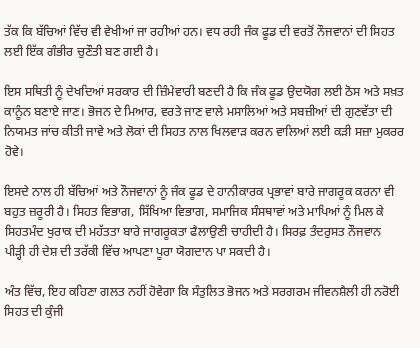ਤੱਕ ਕਿ ਬੱਚਿਆਂ ਵਿੱਚ ਵੀ ਵੇਖੀਆਂ ਜਾ ਰਹੀਆਂ ਹਨ। ਵਧ ਰਹੀ ਜੰਕ ਫੂਡ ਦੀ ਵਰਤੋਂ ਨੌਜਵਾਨਾਂ ਦੀ ਸਿਹਤ ਲਈ ਇੱਕ ਗੰਭੀਰ ਚੁਣੌਤੀ ਬਣ ਗਈ ਹੈ।

ਇਸ ਸਥਿਤੀ ਨੂੰ ਦੇਖਦਿਆਂ ਸਰਕਾਰ ਦੀ ਜ਼ਿੰਮੇਵਾਰੀ ਬਣਦੀ ਹੈ ਕਿ ਜੰਕ ਫੂਡ ਉਦਯੋਗ ਲਈ ਠੋਸ ਅਤੇ ਸਖ਼ਤ ਕਾਨੂੰਨ ਬਣਾਏ ਜਾਣ। ਭੋਜਨ ਦੇ ਮਿਆਰ, ਵਰਤੇ ਜਾਣ ਵਾਲੇ ਮਸਾਲਿਆਂ ਅਤੇ ਸਬਜ਼ੀਆਂ ਦੀ ਗੁਣਵੱਤਾ ਦੀ ਨਿਯਮਤ ਜਾਂਚ ਕੀਤੀ ਜਾਵੇ ਅਤੇ ਲੋਕਾਂ ਦੀ ਸਿਹਤ ਨਾਲ ਖਿਲਵਾੜ ਕਰਨ ਵਾਲਿਆਂ ਲਈ ਕੜੀ ਸਜ਼ਾ ਮੁਕਰਰ ਹੋਵੇ।

ਇਸਦੇ ਨਾਲ ਹੀ ਬੱਚਿਆਂ ਅਤੇ ਨੌਜਵਾਨਾਂ ਨੂੰ ਜੰਕ ਫੂਡ ਦੇ ਹਾਨੀਕਾਰਕ ਪ੍ਰਭਾਵਾਂ ਬਾਰੇ ਜਾਗਰੂਕ ਕਰਨਾ ਵੀ ਬਹੁਤ ਜ਼ਰੂਰੀ ਹੈ। ਸਿਹਤ ਵਿਭਾਗ, ਸਿੱਖਿਆ ਵਿਭਾਗ, ਸਮਾਜਿਕ ਸੰਸਥਾਵਾਂ ਅਤੇ ਮਾਪਿਆਂ ਨੂੰ ਮਿਲ ਕੇ ਸਿਹਤਮੰਦ ਖੁਰਾਕ ਦੀ ਮਹੱਤਤਾ ਬਾਰੇ ਜਾਗਰੂਕਤਾ ਫੈਲਾਉਣੀ ਚਾਹੀਦੀ ਹੈ। ਸਿਰਫ਼ ਤੰਦਰੁਸਤ ਨੌਜਵਾਨ ਪੀੜ੍ਹੀ ਹੀ ਦੇਸ਼ ਦੀ ਤਰੱਕੀ ਵਿੱਚ ਆਪਣਾ ਪੂਰਾ ਯੋਗਦਾਨ ਪਾ ਸਕਦੀ ਹੈ।

ਅੰਤ ਵਿੱਚ, ਇਹ ਕਹਿਣਾ ਗਲਤ ਨਹੀਂ ਹੋਵੇਗਾ ਕਿ ਸੰਤੁਲਿਤ ਭੋਜਨ ਅਤੇ ਸਰਗਰਮ ਜੀਵਨਸ਼ੈਲੀ ਹੀ ਨਰੋਈ ਸਿਹਤ ਦੀ ਕੁੰਜੀ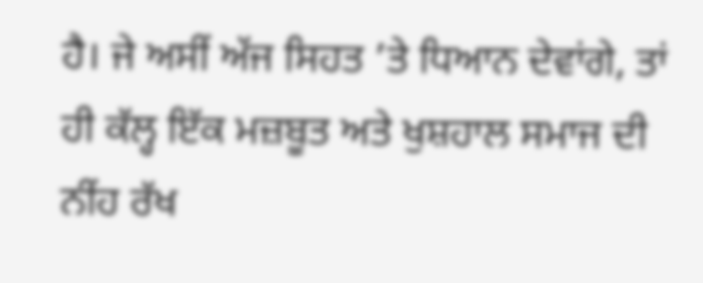ਹੈ। ਜੇ ਅਸੀਂ ਅੱਜ ਸਿਹਤ ’ਤੇ ਧਿਆਨ ਦੇਵਾਂਗੇ, ਤਾਂ ਹੀ ਕੱਲ੍ਹ ਇੱਕ ਮਜ਼ਬੂਤ ਅਤੇ ਖੁਸ਼ਹਾਲ ਸਮਾਜ ਦੀ ਨੀਂਹ ਰੱਖ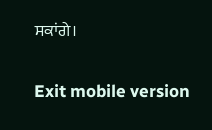ਸਕਾਂਗੇ।

Exit mobile version